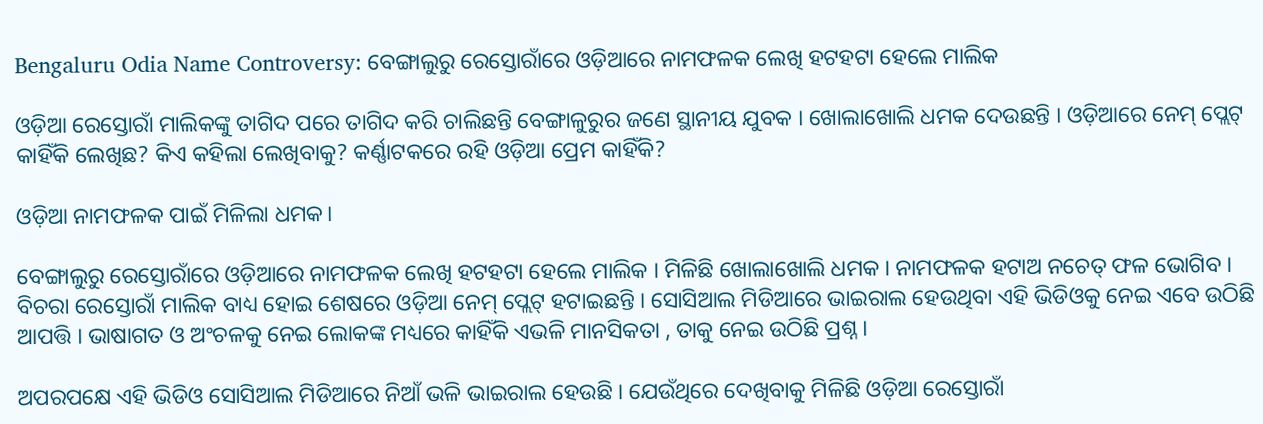Bengaluru Odia Name Controversy: ବେଙ୍ଗାଲୁରୁ ରେସ୍ତୋରାଁରେ ଓଡ଼ିଆରେ ନାମଫଳକ ଲେଖି ହଟହଟା ହେଲେ ମାଲିକ

ଓଡ଼ିଆ ରେସ୍ତୋରାଁ ମାଲିକଙ୍କୁ ତାଗିଦ ପରେ ତାଗିଦ କରି ଚାଲିଛନ୍ତି ବେଙ୍ଗାଳୁରୁର ଜଣେ ସ୍ଥାନୀୟ ଯୁବକ । ଖୋଲାଖୋଲି ଧମକ ଦେଉଛନ୍ତି । ଓଡ଼ିଆରେ ନେମ୍ ପ୍ଲେଟ୍ କାହିଁକି ଲେଖିଛ? କିଏ କହିଲା ଲେଖିବାକୁ? କର୍ଣ୍ଣାଟକରେ ରହି ଓଡ଼ିଆ ପ୍ରେମ କାହିଁକି?

ଓଡ଼ିଆ ନାମଫଳକ ପାଇଁ ମିଳିଲା ଧମକ।

ବେଙ୍ଗାଲୁରୁ ରେସ୍ତୋରାଁରେ ଓଡ଼ିଆରେ ନାମଫଳକ ଲେଖି ହଟହଟା ହେଲେ ମାଲିକ । ମିଳିଛି ଖୋଲାଖୋଲି ଧମକ । ନାମଫଳକ ହଟାଅ ନଚେତ୍ ଫଳ ଭୋଗିବ । ବିଚରା ରେସ୍ତୋରାଁ ମାଲିକ ବାଧ୍ୟ ହୋଇ ଶେଷରେ ଓଡ଼ିଆ ନେମ୍ ପ୍ଲେଟ୍ ହଟାଇଛନ୍ତି । ସୋସିଆଲ ମିଡିଆରେ ଭାଇରାଲ ହେଉଥିବା ଏହି ଭିଡିଓକୁ ନେଇ ଏବେ ଉଠିଛି ଆପତ୍ତି । ଭାଷାଗତ ଓ ଅଂଚଳକୁ ନେଇ ଲୋକଙ୍କ ମଧ୍ୟରେ କାହିଁକି ଏଭଳି ମାନସିକତା , ତାକୁ ନେଇ ଉଠିଛି ପ୍ରଶ୍ନ ।

ଅପରପକ୍ଷେ ଏହି ଭିଡିଓ ସୋସିଆଲ ମିଡିଆରେ ନିଆଁ ଭଳି ଭାଇରାଲ ହେଉଛି । ଯେଉଁଥିରେ ଦେଖିବାକୁ ମିଳିଛି ଓଡ଼ିଆ ରେସ୍ତୋରାଁ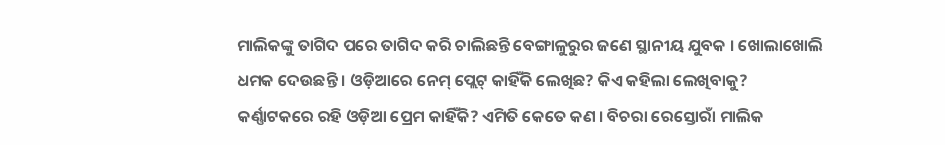ମାଲିକଙ୍କୁ ତାଗିଦ ପରେ ତାଗିଦ କରି ଚାଲିଛନ୍ତି ବେଙ୍ଗାଳୁରୁର ଜଣେ ସ୍ଥାନୀୟ ଯୁବକ । ଖୋଲାଖୋଲି ଧମକ ଦେଉଛନ୍ତି । ଓଡ଼ିଆରେ ନେମ୍ ପ୍ଲେଟ୍ କାହିଁକି ଲେଖିଛ? କିଏ କହିଲା ଲେଖିବାକୁ? କର୍ଣ୍ଣାଟକରେ ରହି ଓଡ଼ିଆ ପ୍ରେମ କାହିଁକି? ଏମିତି କେତେ କଣ । ବିଚରା ରେସ୍ତୋରାଁ ମାଲିକ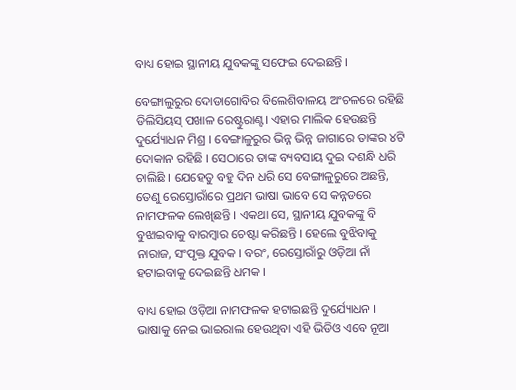ବାଧ୍ୟ ହୋଇ ସ୍ଥାନୀୟ ଯୁବକଙ୍କୁ ସଫେଇ ଦେଇଛନ୍ତି ।

ବେଙ୍ଗାଲୁରୁର ଦୋଡାଗୋବିର ବିଲେଶିବାଳୟ ଅଂଚଳରେ ରହିଛି ଡିଲିସିୟସ୍ ପଖାଳ ରେଷ୍ଟୁରାଣ୍ଟ। ଏହାର ମାଲିକ ହେଉଛନ୍ତି ଦୁର୍ଯ୍ୟୋଧନ ମିଶ୍ର । ବେଙ୍ଗାଳୁରୁର ଭିନ୍ନ ଭିନ୍ନ ଜାଗାରେ ତାଙ୍କର ୪ଟି ଦୋକାନ ରହିଛି । ସେଠାରେ ତାଙ୍କ ବ୍ୟବସାୟ ଦୁଇ ଦଶନ୍ଧି ଧରି ଚାଲିଛି । ଯେହେତୁ ବହୁ ଦିନ ଧରି ସେ ବେଙ୍ଗାଳୁରୁରେ ଅଛନ୍ତି, ତେଣୁ ରେସ୍ତୋରାଁରେ ପ୍ରଥମ ଭାଷା ଭାବେ ସେ କନ୍ନଡରେ ନାମଫଳକ ଲେଖିଛନ୍ତି । ଏକଥା ସେ, ସ୍ଥାନୀୟ ଯୁବକଙ୍କୁ ବି ବୁଝାଇବାକୁ ବାରମ୍ବାର ଚେଷ୍ଟା କରିଛନ୍ତି । ହେଲେ ବୁଝିବାକୁ ନାରାଜ, ସଂପୃକ୍ତ ଯୁବକ । ବରଂ, ରେସ୍ତୋରାଁରୁ ଓଡ଼ିଆ ନାଁ ହଟାଇବାକୁ ଦେଇଛନ୍ତି ଧମକ ।

ବାଧ୍ୟ ହୋଇ ଓଡ଼ିଆ ନାମଫଳକ ହଟାଇଛନ୍ତି ଦୁର୍ଯ୍ୟୋଧନ । ଭାଷାକୁ ନେଇ ଭାଇରାଲ ହେଉଥିବା ଏହି ଭିଡିଓ ଏବେ ନୂଆ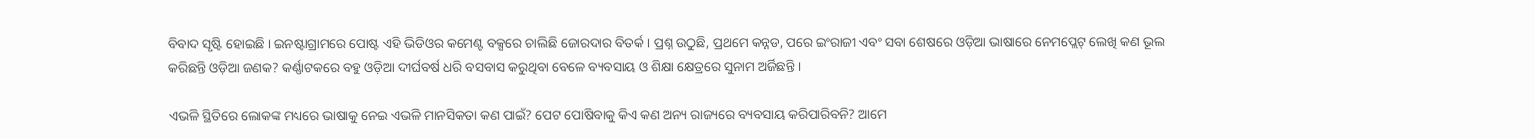ବିବାଦ ସୃଷ୍ଟି ହୋଇଛି । ଇନଷ୍ଟାଗ୍ରାମରେ ପୋଷ୍ଟ ଏହି ଭିଡିଓର କମେଣ୍ଟ ବକ୍ସରେ ଚାଲିଛି ଜୋରଦାର ବିତର୍କ । ପ୍ରଶ୍ନ ଉଠୁଛି, ପ୍ରଥମେ କନ୍ନଡ, ପରେ ଇଂରାଜୀ ଏବଂ ସବା ଶେଷରେ ଓଡ଼ିଆ ଭାଷାରେ ନେମପ୍ଲେଟ୍ ଲେଖି କଣ ଭୂଲ କରିଛନ୍ତି ଓଡ଼ିଆ ଜଣକ? କର୍ଣ୍ଣାଟକରେ ବହୁ ଓଡ଼ିଆ ଦୀର୍ଘବର୍ଷ ଧରି ବସବାସ କରୁଥିବା ବେଳେ ବ୍ୟବସାୟ ଓ ଶିକ୍ଷା କ୍ଷେତ୍ରରେ ସୁନାମ ଅର୍ଜିଛନ୍ତି ।

ଏଭଳି ସ୍ଥିତିରେ ଲୋକଙ୍କ ମଧ୍ୟରେ ଭାଷାକୁ ନେଇ ଏଭଳି ମାନସିକତା କଣ ପାଇଁ? ପେଟ ପୋଷିବାକୁ କିଏ କଣ ଅନ୍ୟ ରାଜ୍ୟରେ ବ୍ୟବସାୟ କରିପାରିବନି? ଆମେ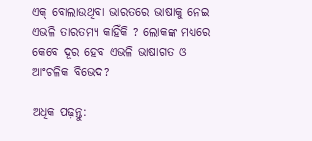ଏକ୍ ବୋଲାଉଥିବା ଭାରତରେ ଭାଷାକୁ ନେଇ ଏଭଳି ତାରତମ୍ୟ କାହିଁକି ? ଲୋକଙ୍କ ମଧ୍ୟରେ କେବେ ଦୂର ହେବ ଏଭଳି ଭାଷାଗତ ଓ ଆଂଚଳିକ ବିଭେଦ?

ଅଧିକ ପଢ଼ନ୍ତୁ: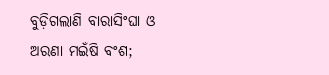ବୁଡ଼ିଗଲାଣି ବାରାସିଂଘା ଓ ଅରଣା ମଇଁଷି ବଂଶ;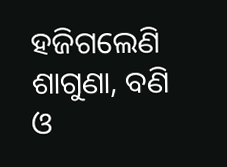ହଜିଗଲେଣି ଶାଗୁଣା, ବଣି ଓ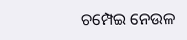ଚମ୍ପେଇ ନେଉଳ